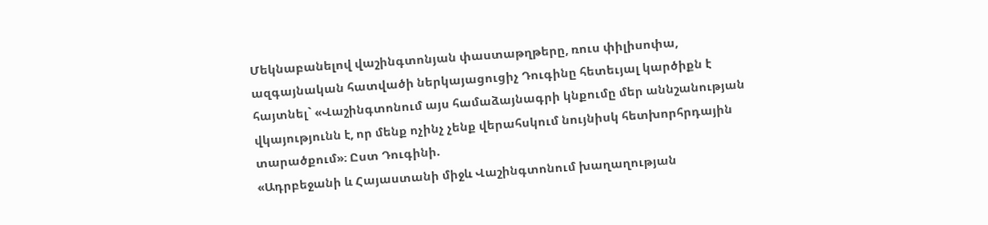Մեկնաբանելով վաշինգտոնյան փաստաթղթերը, ռուս փիլիսոփա, ազգայնական հատվածի ներկայացուցիչ Դուգինը հետեւյալ կարծիքն է հայտնել` «Վաշինգտոնում այս համաձայնագրի կնքումը մեր աննշանության վկայությունն է, որ մենք ոչինչ չենք վերահսկում նույնիսկ հետխորհրդային տարածքում»։ Ըստ Դուգինի.
«Ադրբեջանի և Հայաստանի միջև Վաշինգտոնում խաղաղության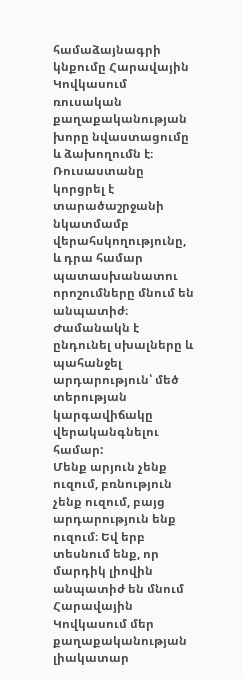համաձայնագրի կնքումը Հարավային Կովկասում ռուսական քաղաքականության խորը նվաստացումը և ձախողումն է։ Ռուսաստանը կորցրել է տարածաշրջանի նկատմամբ վերահսկողությունը, և դրա համար պատասխանատու որոշումները մնում են անպատիժ։ Ժամանակն է ընդունել սխալները և պահանջել արդարություն՝ մեծ տերության կարգավիճակը վերականգնելու համար:
Մենք արյուն չենք ուզում, բռնություն չենք ուզում, բայց արդարություն ենք ուզում։ Եվ երբ տեսնում ենք, որ մարդիկ լիովին անպատիժ են մնում Հարավային Կովկասում մեր քաղաքականության լիակատար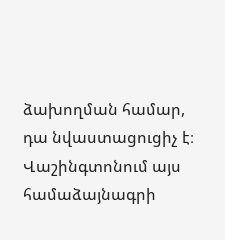ձախողման համար, դա նվաստացուցիչ է։ Վաշինգտոնում այս համաձայնագրի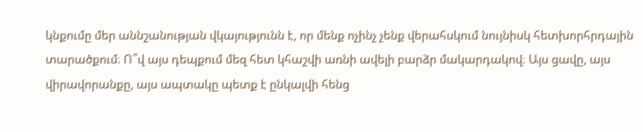կնքումը մեր աննշանության վկայությունն է, որ մենք ոչինչ չենք վերահսկում նույնիսկ հետխորհրդային տարածքում։ Ո՞վ այս դեպքում մեզ հետ կհաշվի առնի ավելի բարձր մակարդակով։ Այս ցավը, այս վիրավորանքը, այս ապտակը պետք է ընկալվի հենց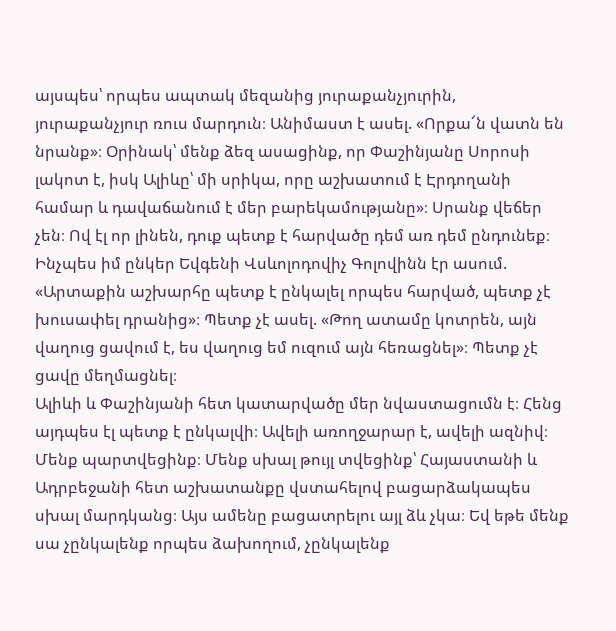այսպես՝ որպես ապտակ մեզանից յուրաքանչյուրին, յուրաքանչյուր ռուս մարդուն։ Անիմաստ է ասել. «Որքա՜ն վատն են նրանք»։ Օրինակ՝ մենք ձեզ ասացինք, որ Փաշինյանը Սորոսի լակոտ է, իսկ Ալիևը՝ մի սրիկա, որը աշխատում է Էրդողանի համար և դավաճանում է մեր բարեկամությանը»։ Սրանք վեճեր չեն։ Ով էլ որ լինեն, դուք պետք է հարվածը դեմ առ դեմ ընդունեք։
Ինչպես իմ ընկեր Եվգենի Վսևոլոդովիչ Գոլովինն էր ասում. «Արտաքին աշխարհը պետք է ընկալել որպես հարված, պետք չէ խուսափել դրանից»։ Պետք չէ ասել. «Թող ատամը կոտրեն, այն վաղուց ցավում է, ես վաղուց եմ ուզում այն հեռացնել»։ Պետք չէ ցավը մեղմացնել։
Ալիևի և Փաշինյանի հետ կատարվածը մեր նվաստացումն է։ Հենց այդպես էլ պետք է ընկալվի։ Ավելի առողջարար է, ավելի ազնիվ։ Մենք պարտվեցինք։ Մենք սխալ թույլ տվեցինք՝ Հայաստանի և Ադրբեջանի հետ աշխատանքը վստահելով բացարձակապես սխալ մարդկանց։ Այս ամենը բացատրելու այլ ձև չկա։ Եվ եթե մենք սա չընկալենք որպես ձախողում, չընկալենք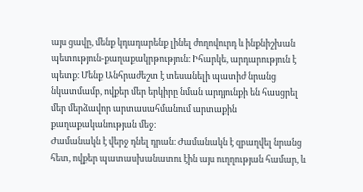այս ցավը, մենք կդադարենք լինել ժողովուրդ և ինքնիշխան պետություն-քաղաքակրթություն։ Իհարկե, արդարություն է պետք։ Մենք Անհրաժեշտ է տեսանելի պատիժ նրանց նկատմամբ, ովքեր մեր երկիրը նման արդյունքի են հասցրել մեր մերձավոր արտասահմանում արտաքին քաղաքականության մեջ։
Ժամանակն է վերջ դնել դրան։ Ժամանակն է զբաղվել նրանց հետ, ովքեր պատասխանատու էին այս ուղղության համար, և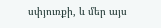սփյուռքի, և մեր այս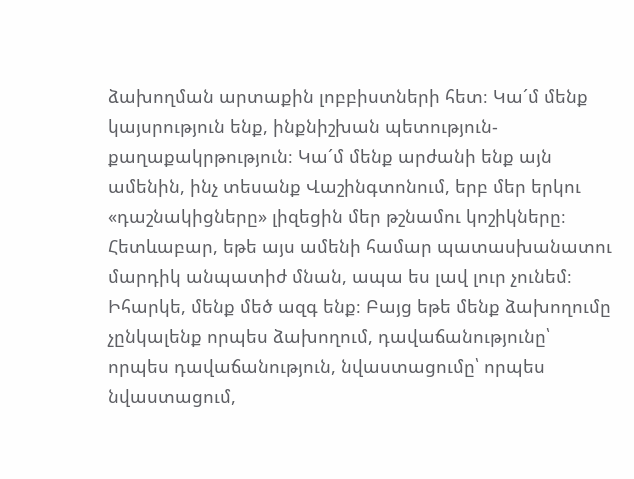ձախողման արտաքին լոբբիստների հետ։ Կա´մ մենք կայսրություն ենք, ինքնիշխան պետություն-քաղաքակրթություն։ Կա´մ մենք արժանի ենք այն ամենին, ինչ տեսանք Վաշինգտոնում, երբ մեր երկու «դաշնակիցները» լիզեցին մեր թշնամու կոշիկները։ Հետևաբար, եթե այս ամենի համար պատասխանատու մարդիկ անպատիժ մնան, ապա ես լավ լուր չունեմ։ Իհարկե, մենք մեծ ազգ ենք։ Բայց եթե մենք ձախողումը չընկալենք որպես ձախողում, դավաճանությունը՝ որպես դավաճանություն, նվաստացումը՝ որպես նվաստացում,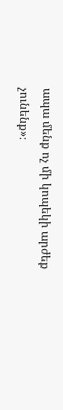ապա մենք ոչ մի կոպեկի արժեք չունենք»։